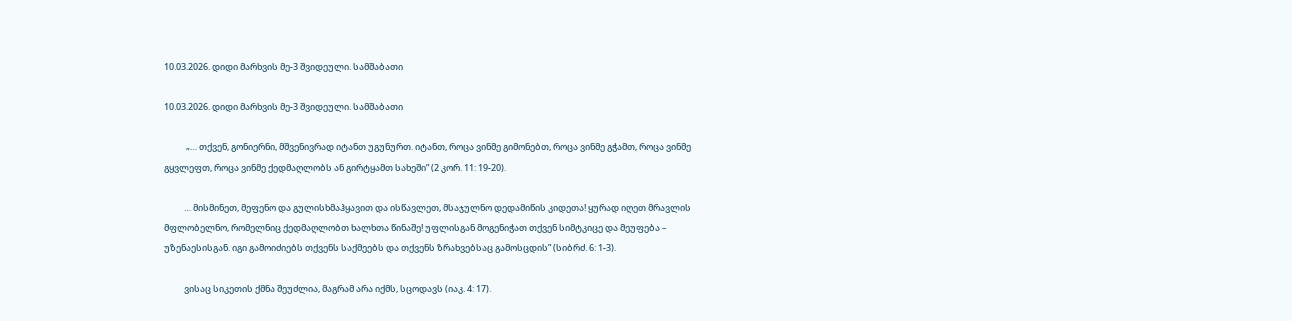10.03.2026. დიდი მარხვის მე-3 შვიდეული. სამშაბათი

10.03.2026. დიდი მარხვის მე-3 შვიდეული. სამშაბათი

           „… თქვენ, გონიერნი, მშვენივრად იტანთ უგუნურთ. იტანთ, როცა ვინმე გიმონებთ, როცა ვინმე გჭამთ, როცა ვინმე გყვლეფთ, როცა ვინმე ქედმაღლობს ან გირტყამთ სახეში” (2 კორ. 11: 19-20).

          … მისმინეთ, მეფენო და გულისხმაჰყავით და ისწავლეთ, მსაჯულნო დედამიწის კიდეთა! ყურად იღეთ მრავლის მფლობელნო, რომელნიც ქედმაღლობთ ხალხთა წინაშე! უფლისგან მოგენიჭათ თქვენ სიმტკიცე და მეუფება – უზენაესისგან. იგი გამოიძიებს თქვენს საქმეებს და თქვენს ზრახვებსაც გამოსცდის” (სიბრძ. 6: 1-3).

          ვისაც სიკეთის ქმნა შეუძლია, მაგრამ არა იქმს, სცოდავს (იაკ. 4: 17).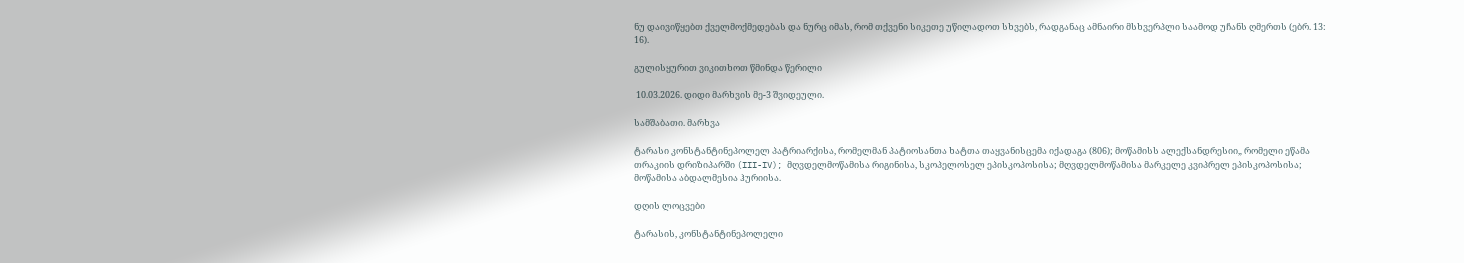ნუ დაივიწყებთ ქველმოქმედებას და ნურც იმას, რომ თქვენი სიკეთე უწილადოთ სხვებს, რადგანაც ამნაირი მსხვერპლი საამოდ უჩანს ღმერთს (ებრ. 13: 16).

გულისყურით ვიკითხოთ წმინდა წერილი

 10.03.2026. დიდი მარხვის მე-3 შვიდეული.

სამშაბათი. მარხვა

ტარასი კონსტანტინეპოლელ პატრიარქისა, რომელმან პატიოსანთა ხატთა თაყვანისცემა იქადაგა (806); მოწამისს ალექსანდრესიი„ რომელი ეწამა თრაკიის დრიზიპარში (III-IV); მღვდელმოწამისა რიგინისა, სკოპელოსელ ეპისკოპოსისა; მღვდელმოწამისა მარკელე კვიპრელ ეპისკოპოსისა; მოწამისა აბდალმესია ჰურიისა.

დღის ლოცვები

ტარასის, კონსტანტინეპოლელი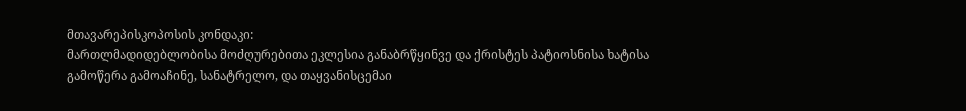მთავარეპისკოპოსის კონდაკი:
მართლმადიდებლობისა მოძღურებითა ეკლესია განაბრწყინვე და ქრისტეს პატიოსნისა ხატისა გამოწერა გამოაჩინე, სანატრელო, და თაყვანისცემაი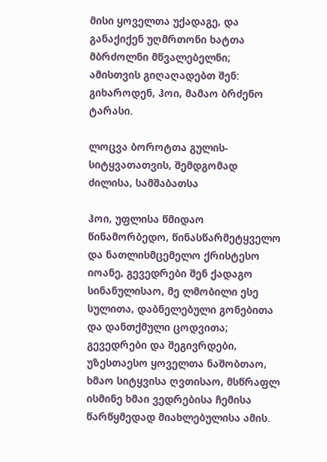მისი ყოველთა უქადაგე, და განაქიქენ უღმრთონი ხატთა მბრძოლნი მწვალებელნი; ამისთვის გიღაღადებთ შენ: გიხაროდენ, ჰოი, მამაო ბრძენო ტარასი.

ლოცვა ბოროტთა გულის-სიტყვათათვის, შემდგომად ძილისა, სამშაბათსა

ჰოი, უფლისა წმიდაო წინამორბედო, წინასწარმეტყველო და ნათლისმცემელო ქრისტესო იოანე, გევედრები შენ ქადაგო სინანულისაო, მე ლმობილი ესე სულითა, დაბნელებული გონებითა და დანთქმული ცოდვითა; გევედრები და შეგივრდები, უზესთაესო ყოველთა ნაშობთაო, ხმაო სიტყვისა ღვთისაო, მსწრაფლ ისმინე ხმაი ვედრებისა ჩემისა წარწყმედად მიახლებულისა ამის.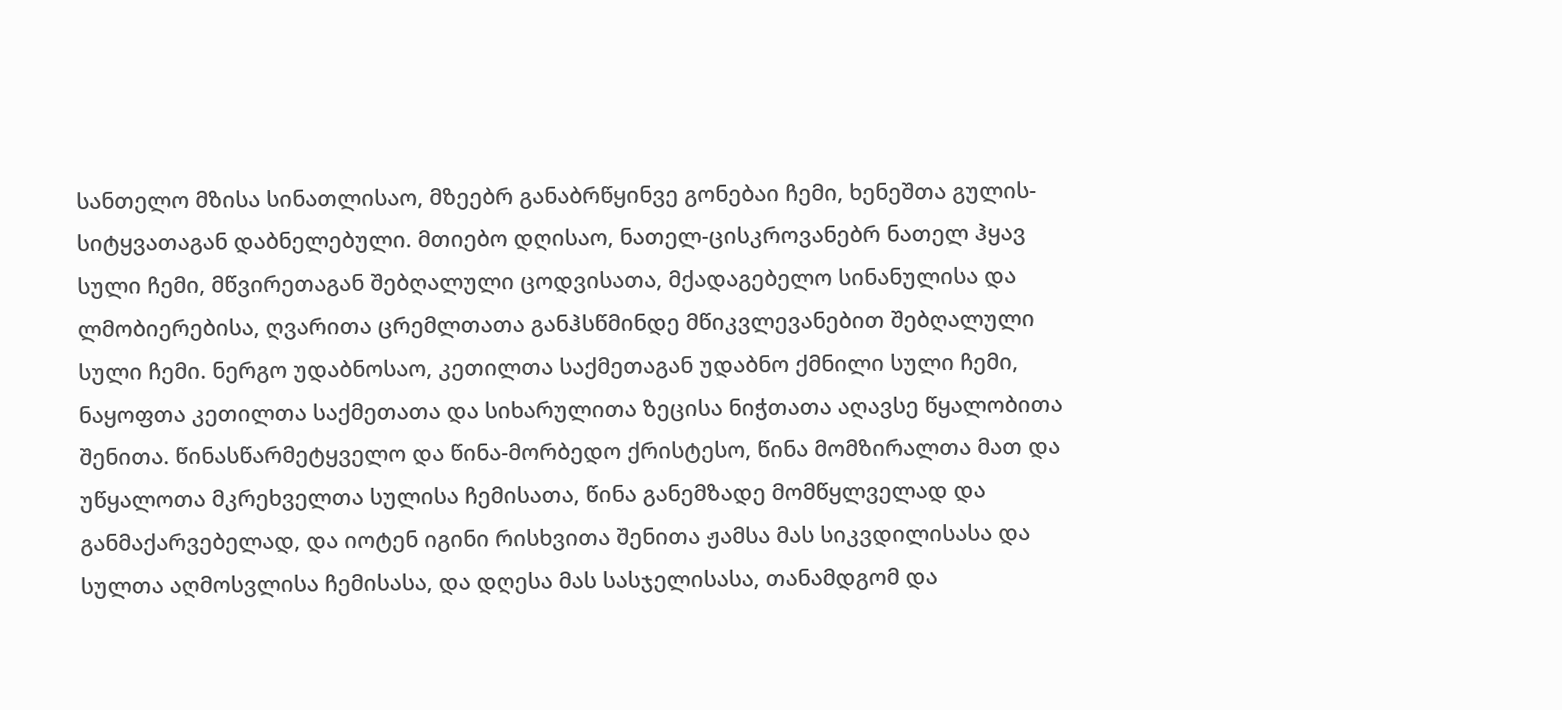სანთელო მზისა სინათლისაო, მზეებრ განაბრწყინვე გონებაი ჩემი, ხენეშთა გულის-სიტყვათაგან დაბნელებული. მთიებო დღისაო, ნათელ-ცისკროვანებრ ნათელ ჰყავ სული ჩემი, მწვირეთაგან შებღალული ცოდვისათა, მქადაგებელო სინანულისა და ლმობიერებისა, ღვარითა ცრემლთათა განჰსწმინდე მწიკვლევანებით შებღალული სული ჩემი. ნერგო უდაბნოსაო, კეთილთა საქმეთაგან უდაბნო ქმნილი სული ჩემი, ნაყოფთა კეთილთა საქმეთათა და სიხარულითა ზეცისა ნიჭთათა აღავსე წყალობითა შენითა. წინასწარმეტყველო და წინა-მორბედო ქრისტესო, წინა მომზირალთა მათ და უწყალოთა მკრეხველთა სულისა ჩემისათა, წინა განემზადე მომწყლველად და განმაქარვებელად, და იოტენ იგინი რისხვითა შენითა ჟამსა მას სიკვდილისასა და სულთა აღმოსვლისა ჩემისასა, და დღესა მას სასჯელისასა, თანამდგომ და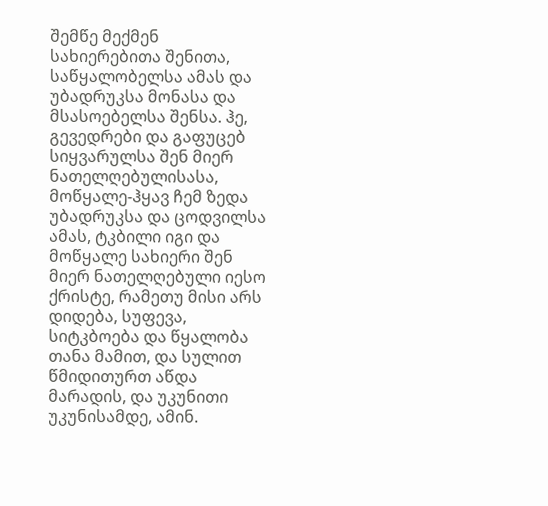შემწე მექმენ სახიერებითა შენითა, საწყალობელსა ამას და უბადრუკსა მონასა და მსასოებელსა შენსა. ჰე, გევედრები და გაფუცებ სიყვარულსა შენ მიერ ნათელღებულისასა, მოწყალე-ჰყავ ჩემ ზედა უბადრუკსა და ცოდვილსა ამას, ტკბილი იგი და მოწყალე სახიერი შენ მიერ ნათელღებული იესო ქრისტე, რამეთუ მისი არს დიდება, სუფევა, სიტკბოება და წყალობა თანა მამით, და სულით წმიდითურთ აწდა მარადის, და უკუნითი უკუნისამდე, ამინ.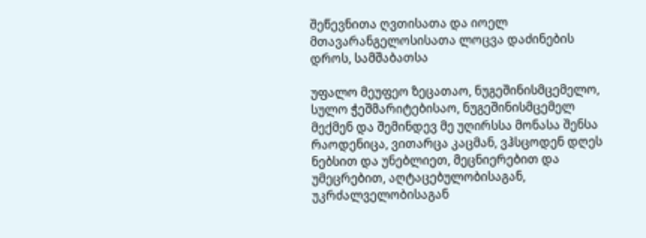შეწევნითა ღვთისათა და იოელ მთავარანგელოსისათა ლოცვა დაძინების დროს, სამშაბათსა

უფალო მეუფეო ზეცათაო, ნუგეშინისმცემელო, სულო ჭეშმარიტებისაო, ნუგეშინისმცემელ მექმენ და შემინდევ მე უღირსსა მონასა შენსა რაოდენიცა, ვითარცა კაცმან, ვჰსცოდენ დღეს ნებსით და უნებლიეთ, მეცნიერებით და უმეცრებით, აღტაცებულობისაგან, უკრძალველობისაგან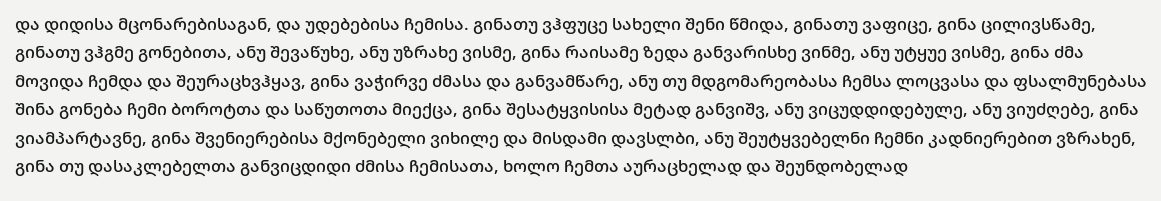და დიდისა მცონარებისაგან, და უდებებისა ჩემისა. გინათუ ვჰფუცე სახელი შენი წმიდა, გინათუ ვაფიცე, გინა ცილივსწამე, გინათუ ვჰგმე გონებითა, ანუ შევაწუხე, ანუ უზრახე ვისმე, გინა რაისამე ზედა განვარისხე ვინმე, ანუ უტყუე ვისმე, გინა ძმა მოვიდა ჩემდა და შეურაცხვჰყავ, გინა ვაჭირვე ძმასა და განვამწარე, ანუ თუ მდგომარეობასა ჩემსა ლოცვასა და ფსალმუნებასა შინა გონება ჩემი ბოროტთა და საწუთოთა მიექცა, გინა შესატყვისისა მეტად განვიშვ, ანუ ვიცუდდიდებულე, ანუ ვიუძღებე, გინა ვიამპარტავნე, გინა შვენიერებისა მქონებელი ვიხილე და მისდამი დავსლბი, ანუ შეუტყვებელნი ჩემნი კადნიერებით ვზრახენ, გინა თუ დასაკლებელთა განვიცდიდი ძმისა ჩემისათა, ხოლო ჩემთა აურაცხელად და შეუნდობელად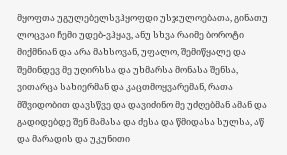მყოფთა უგულებელსვჰყოფდი უსჯულოებათა, გინათუ ლოცვაი ჩემი უდებ-ვჰყავ, ანუ სხვა რაიმე ბოროტი მიქმნიან და არა მახსოვან, უფალო, შემიწყალე და შემინდევ მე უღირსსა და უხმარსა მონასა შენსა, ვითარცა სახიერმან და კაცთმოყვარემან, რათა მშვიდობით დავსწვე და დავიძინო მე უძღებმან ამან და გადიდებდე შენ მამასა და ძესა და წმიდასა სულსა, აწ და მარადის და უკუნითი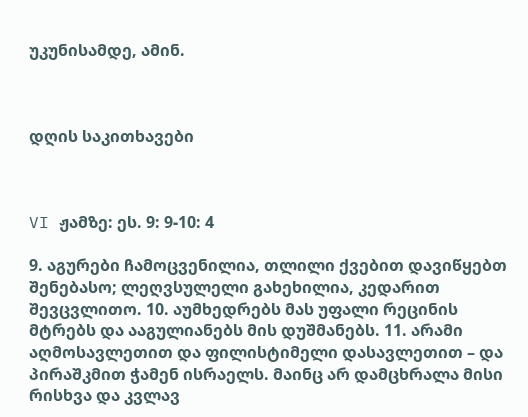უკუნისამდე, ამინ.



დღის საკითხავები



VI ჟამზე: ეს. 9: 9-10: 4

9. აგურები ჩამოცვენილია, თლილი ქვებით დავიწყებთ შენებასო; ლეღვსულელი გახეხილია, კედარით შევცვლითო. 10. აუმხედრებს მას უფალი რეცინის მტრებს და ააგულიანებს მის დუშმანებს. 11. არამი აღმოსავლეთით და ფილისტიმელი დასავლეთით – და პირაშკმით ჭამენ ისრაელს. მაინც არ დამცხრალა მისი რისხვა და კვლავ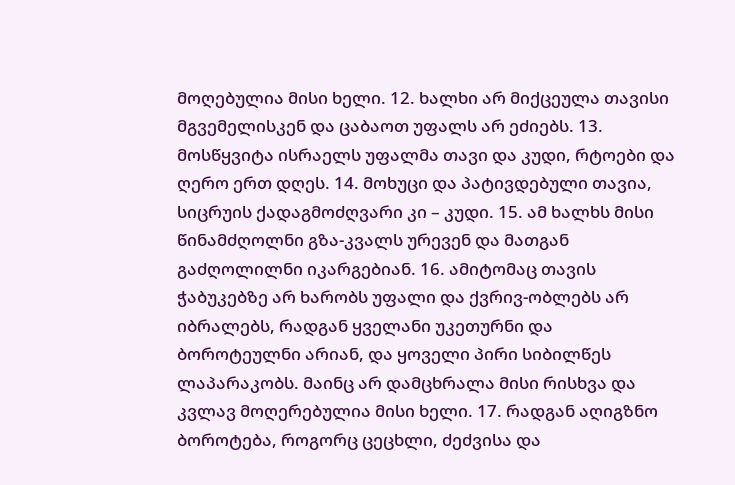მოღებულია მისი ხელი. 12. ხალხი არ მიქცეულა თავისი მგვემელისკენ და ცაბაოთ უფალს არ ეძიებს. 13. მოსწყვიტა ისრაელს უფალმა თავი და კუდი, რტოები და ღერო ერთ დღეს. 14. მოხუცი და პატივდებული თავია, სიცრუის ქადაგმოძღვარი კი – კუდი. 15. ამ ხალხს მისი წინამძღოლნი გზა-კვალს ურევენ და მათგან გაძღოლილნი იკარგებიან. 16. ამიტომაც თავის ჭაბუკებზე არ ხარობს უფალი და ქვრივ-ობლებს არ იბრალებს, რადგან ყველანი უკეთურნი და ბოროტეულნი არიან, და ყოველი პირი სიბილწეს ლაპარაკობს. მაინც არ დამცხრალა მისი რისხვა და კვლავ მოღერებულია მისი ხელი. 17. რადგან აღიგზნო ბოროტება, როგორც ცეცხლი, ძეძვისა და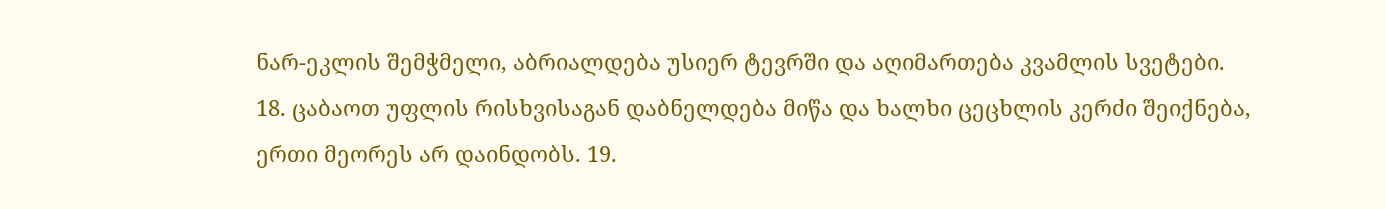ნარ-ეკლის შემჭმელი, აბრიალდება უსიერ ტევრში და აღიმართება კვამლის სვეტები. 18. ცაბაოთ უფლის რისხვისაგან დაბნელდება მიწა და ხალხი ცეცხლის კერძი შეიქნება, ერთი მეორეს არ დაინდობს. 19.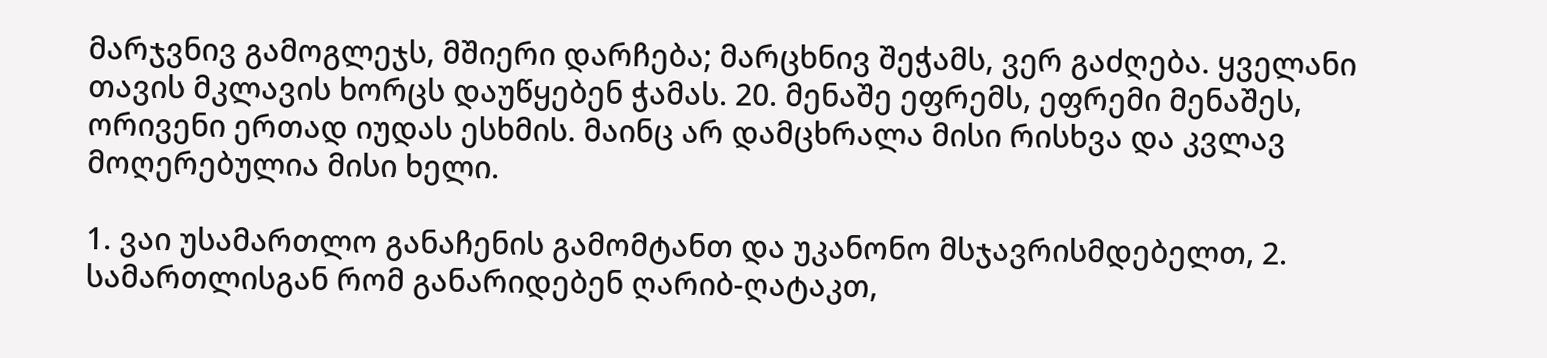მარჯვნივ გამოგლეჯს, მშიერი დარჩება; მარცხნივ შეჭამს, ვერ გაძღება. ყველანი თავის მკლავის ხორცს დაუწყებენ ჭამას. 20. მენაშე ეფრემს, ეფრემი მენაშეს, ორივენი ერთად იუდას ესხმის. მაინც არ დამცხრალა მისი რისხვა და კვლავ მოღერებულია მისი ხელი.

1. ვაი უსამართლო განაჩენის გამომტანთ და უკანონო მსჯავრისმდებელთ, 2. სამართლისგან რომ განარიდებენ ღარიბ-ღატაკთ,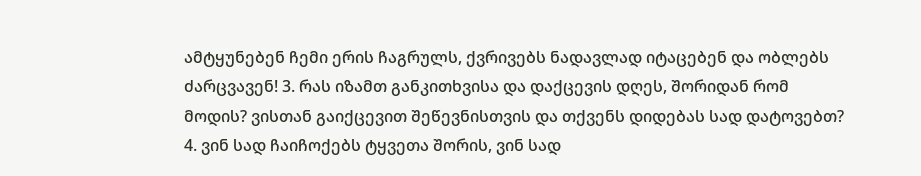ამტყუნებენ ჩემი ერის ჩაგრულს, ქვრივებს ნადავლად იტაცებენ და ობლებს ძარცვავენ! 3. რას იზამთ განკითხვისა და დაქცევის დღეს, შორიდან რომ მოდის? ვისთან გაიქცევით შეწევნისთვის და თქვენს დიდებას სად დატოვებთ? 4. ვინ სად ჩაიჩოქებს ტყვეთა შორის, ვინ სად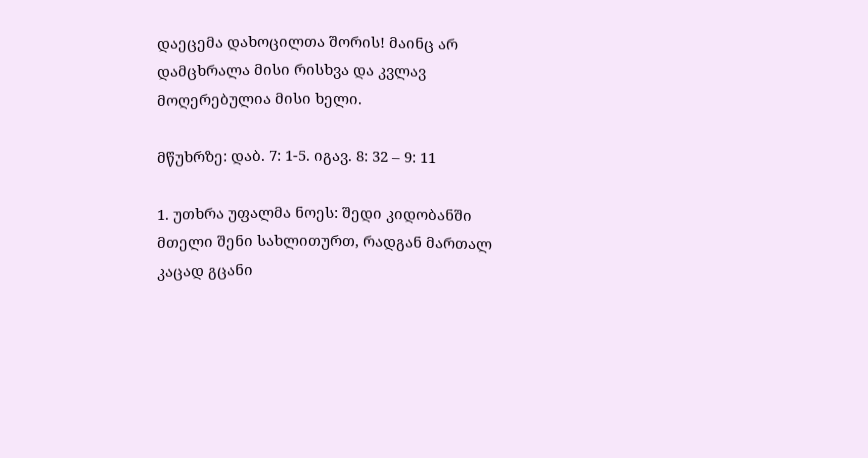დაეცემა დახოცილთა შორის! მაინც არ დამცხრალა მისი რისხვა და კვლავ მოღერებულია მისი ხელი.

მწუხრზე: დაბ. 7: 1-5. იგავ. 8: 32 – 9: 11

1. უთხრა უფალმა ნოეს: შედი კიდობანში მთელი შენი სახლითურთ, რადგან მართალ კაცად გცანი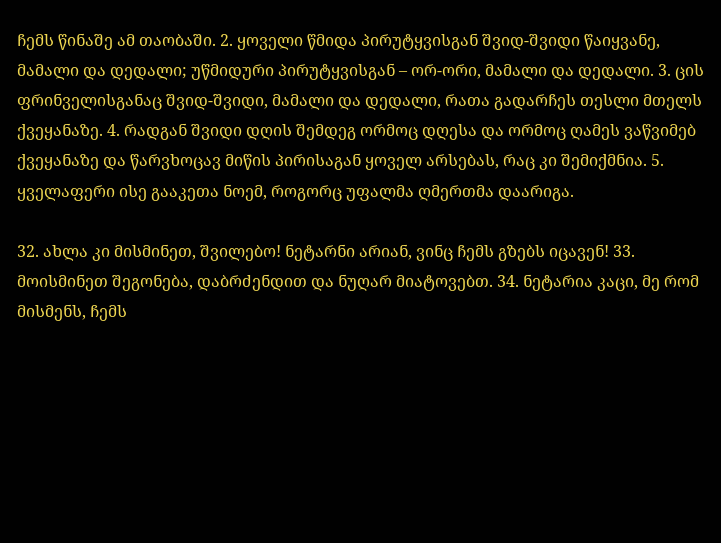ჩემს წინაშე ამ თაობაში. 2. ყოველი წმიდა პირუტყვისგან შვიდ-შვიდი წაიყვანე, მამალი და დედალი; უწმიდური პირუტყვისგან – ორ-ორი, მამალი და დედალი. 3. ცის ფრინველისგანაც შვიდ-შვიდი, მამალი და დედალი, რათა გადარჩეს თესლი მთელს ქვეყანაზე. 4. რადგან შვიდი დღის შემდეგ ორმოც დღესა და ორმოც ღამეს ვაწვიმებ ქვეყანაზე და წარვხოცავ მიწის პირისაგან ყოველ არსებას, რაც კი შემიქმნია. 5. ყველაფერი ისე გააკეთა ნოემ, როგორც უფალმა ღმერთმა დაარიგა.

32. ახლა კი მისმინეთ, შვილებო! ნეტარნი არიან, ვინც ჩემს გზებს იცავენ! 33. მოისმინეთ შეგონება, დაბრძენდით და ნუღარ მიატოვებთ. 34. ნეტარია კაცი, მე რომ მისმენს, ჩემს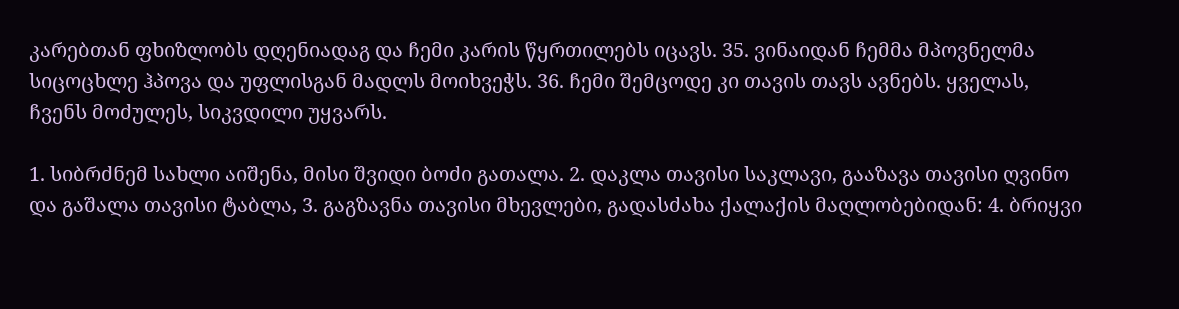კარებთან ფხიზლობს დღენიადაგ და ჩემი კარის წყრთილებს იცავს. 35. ვინაიდან ჩემმა მპოვნელმა სიცოცხლე ჰპოვა და უფლისგან მადლს მოიხვეჭს. 36. ჩემი შემცოდე კი თავის თავს ავნებს. ყველას, ჩვენს მოძულეს, სიკვდილი უყვარს.

1. სიბრძნემ სახლი აიშენა, მისი შვიდი ბოძი გათალა. 2. დაკლა თავისი საკლავი, გააზავა თავისი ღვინო და გაშალა თავისი ტაბლა, 3. გაგზავნა თავისი მხევლები, გადასძახა ქალაქის მაღლობებიდან: 4. ბრიყვი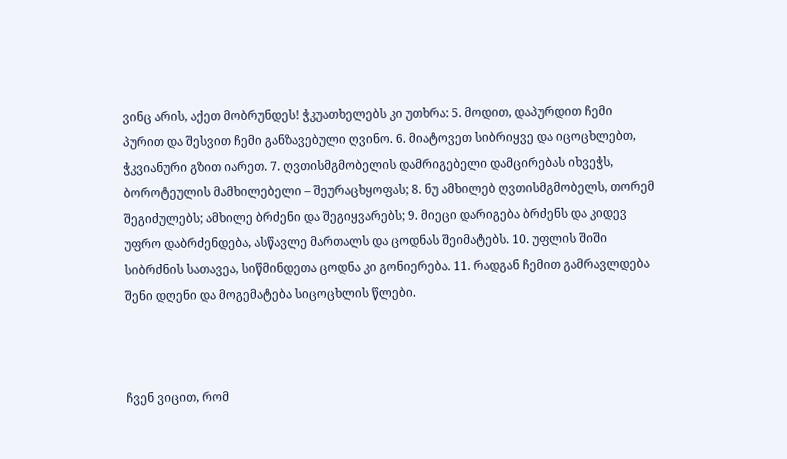ვინც არის, აქეთ მობრუნდეს! ჭკუათხელებს კი უთხრა: 5. მოდით, დაპურდით ჩემი პურით და შესვით ჩემი განზავებული ღვინო. 6. მიატოვეთ სიბრიყვე და იცოცხლებთ, ჭკვიანური გზით იარეთ. 7. ღვთისმგმობელის დამრიგებელი დამცირებას იხვეჭს, ბოროტეულის მამხილებელი – შეურაცხყოფას; 8. ნუ ამხილებ ღვთისმგმობელს, თორემ შეგიძულებს; ამხილე ბრძენი და შეგიყვარებს; 9. მიეცი დარიგება ბრძენს და კიდევ უფრო დაბრძენდება, ასწავლე მართალს და ცოდნას შეიმატებს. 10. უფლის შიში სიბრძნის სათავეა, სიწმინდეთა ცოდნა კი გონიერება. 11. რადგან ჩემით გამრავლდება შენი დღენი და მოგემატება სიცოცხლის წლები.



ჩვენ ვიცით, რომ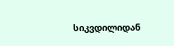სიკვდილიდან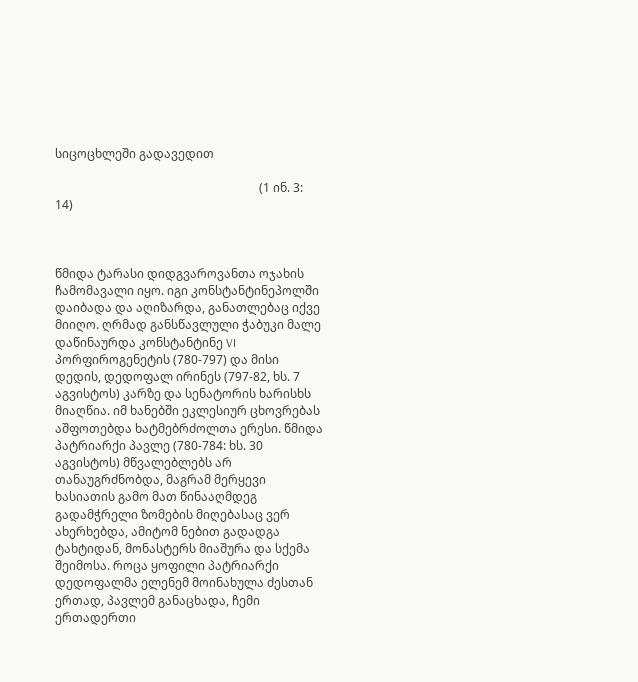სიცოცხლეში გადავედით

                                                                    (1 ინ. 3: 14)



წმიდა ტარასი დიდგვაროვანთა ოჯახის ჩამომავალი იყო. იგი კონსტანტინეპოლში დაიბადა და აღიზარდა, განათლებაც იქვე მიიღო. ღრმად განსწავლული ჭაბუკი მალე დაწინაურდა კონსტანტინე VI პორფიროგენეტის (780-797) და მისი დედის, დედოფალ ირინეს (797-82, ხს. 7 აგვისტოს) კარზე და სენატორის ხარისხს მიაღწია. იმ ხანებში ეკლესიურ ცხოვრებას აშფოთებდა ხატმებრძოლთა ერესი. წმიდა პატრიარქი პავლე (780-784: ხს. 30 აგვისტოს) მწვალებლებს არ თანაუგრძნობდა, მაგრამ მერყევი ხასიათის გამო მათ წინააღმდეგ გადამჭრელი ზომების მიღებასაც ვერ ახერხებდა, ამიტომ ნებით გადადგა ტახტიდან, მონასტერს მიაშურა და სქემა შეიმოსა. როცა ყოფილი პატრიარქი დედოფალმა ელენემ მოინახულა ძესთან ერთად, პავლემ განაცხადა, ჩემი ერთადერთი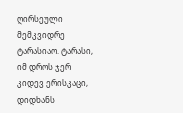ღირსეული მემკვიდრე ტარასიაო. ტარასი, იმ დროს ჯერ კიდევ ერისკაცი, დიდხანს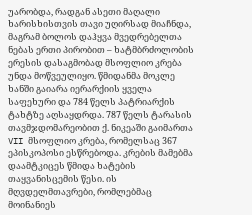უარობდა, რადგან ასეთი მაღალი ხარისხისთვის თავი უღირსად მიაჩნდა, მაგრამ ბოლოს დაჰყვა მვედრებელთა ნებას ერთი პირობით – ხატმბრძოლობის ერესის დასაგმობად მსოფლიო კრება უნდა მოწვეულიყო. წმიდანმა მოკლე ხანში გაიარა იერარქიის ყველა საფეხური და 784 წელს პატრიარქის ტახტზე აღსაყდრდა. 787 წელს ტარასის თავმჯდომარეობით ქ. ნიკეაში გაიმართა VII მსოფლიო კრება, რომელსაც 367 ეპისკოპოსი ესწრებოდა. კრების მამებმა დაამტკიცეს წმიდა ხატების თაყვანისცემის წესი. ის მღვდელმთავრები, რომლებმაც მოინანიეს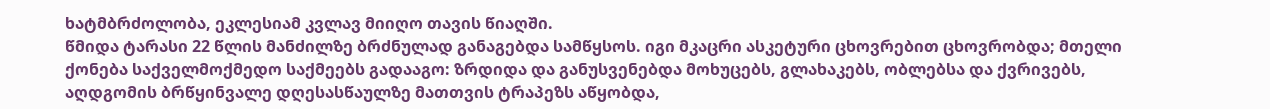ხატმბრძოლობა, ეკლესიამ კვლავ მიიღო თავის წიაღში.
წმიდა ტარასი 22 წლის მანძილზე ბრძნულად განაგებდა სამწყსოს. იგი მკაცრი ასკეტური ცხოვრებით ცხოვრობდა; მთელი ქონება საქველმოქმედო საქმეებს გადააგო: ზრდიდა და განუსვენებდა მოხუცებს, გლახაკებს, ობლებსა და ქვრივებს, აღდგომის ბრწყინვალე დღესასწაულზე მათთვის ტრაპეზს აწყობდა,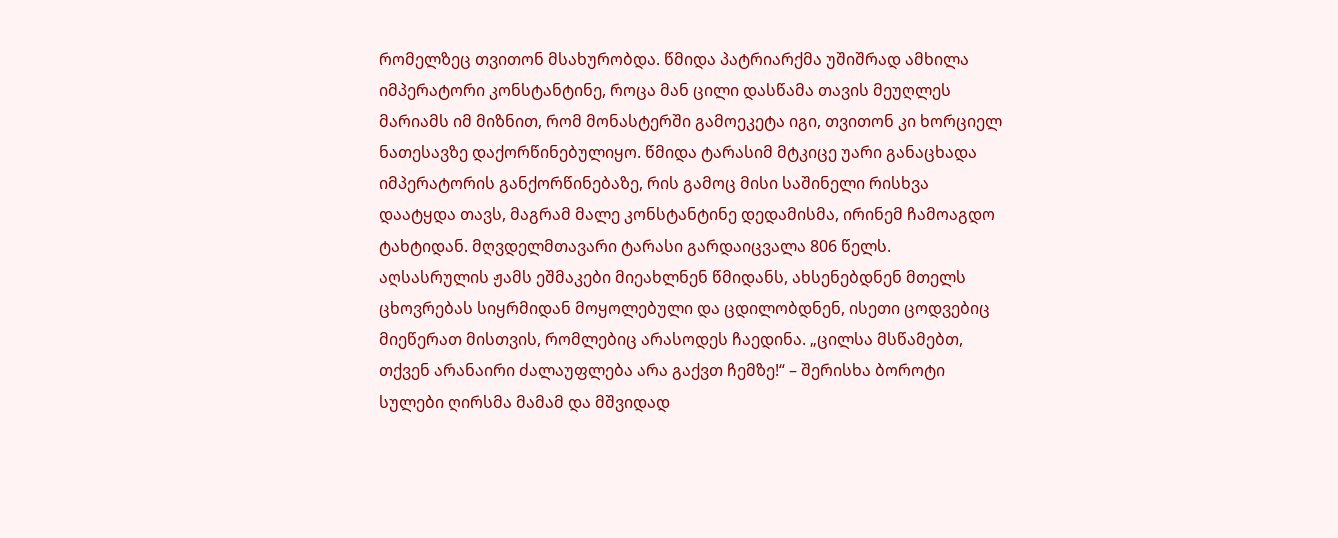რომელზეც თვითონ მსახურობდა. წმიდა პატრიარქმა უშიშრად ამხილა იმპერატორი კონსტანტინე, როცა მან ცილი დასწამა თავის მეუღლეს მარიამს იმ მიზნით, რომ მონასტერში გამოეკეტა იგი, თვითონ კი ხორციელ ნათესავზე დაქორწინებულიყო. წმიდა ტარასიმ მტკიცე უარი განაცხადა იმპერატორის განქორწინებაზე, რის გამოც მისი საშინელი რისხვა დაატყდა თავს, მაგრამ მალე კონსტანტინე დედამისმა, ირინემ ჩამოაგდო ტახტიდან. მღვდელმთავარი ტარასი გარდაიცვალა 806 წელს. აღსასრულის ჟამს ეშმაკები მიეახლნენ წმიდანს, ახსენებდნენ მთელს ცხოვრებას სიყრმიდან მოყოლებული და ცდილობდნენ, ისეთი ცოდვებიც მიეწერათ მისთვის, რომლებიც არასოდეს ჩაედინა. „ცილსა მსწამებთ, თქვენ არანაირი ძალაუფლება არა გაქვთ ჩემზე!“ – შერისხა ბოროტი სულები ღირსმა მამამ და მშვიდად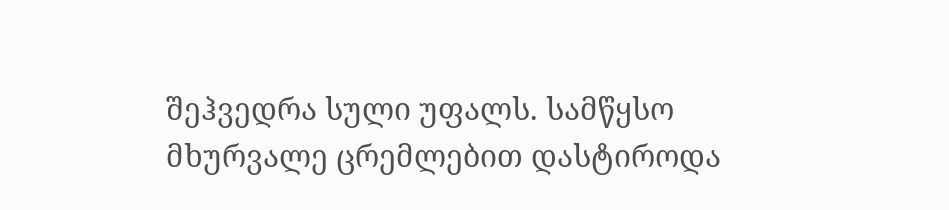შეჰვედრა სული უფალს. სამწყსო მხურვალე ცრემლებით დასტიროდა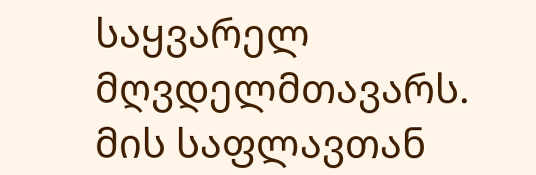საყვარელ მღვდელმთავარს. მის საფლავთან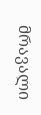მრავალი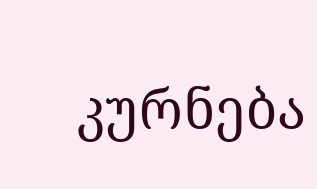კურნება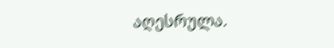აღესრულა.